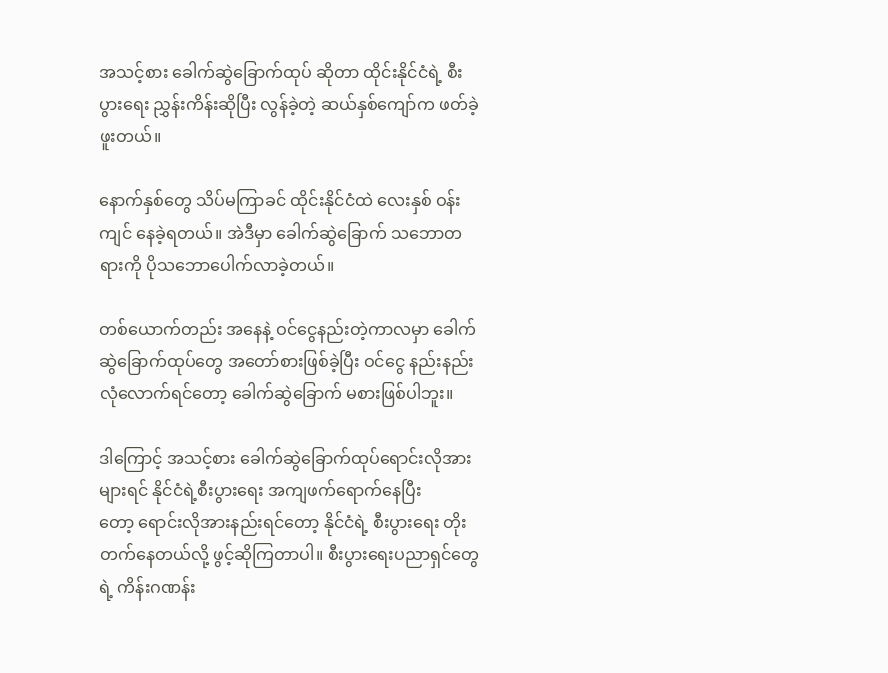အသင့်စား ခေါက်ဆွဲခြောက်ထုပ် ဆိုတာ ထိုင်းနိုင်ငံရဲ့ စီးပွားရေး ညွှန်းကိန်းဆိုပြီး လွန်ခဲ့တဲ့ ဆယ်နှစ်ကျော်က ဖတ်ခဲ့ဖူးတယ်။

နောက်နှစ်တွေ သိပ်မကြာခင် ထိုင်းနိုင်ငံထဲ လေးနှစ် ဝန်းကျင် နေခဲ့ရတယ်။ အဲဒီမှာ ခေါက်ဆွဲခြောက် သဘောတရားကို ပိုသဘောပေါက်လာခဲ့တယ်။

တစ်ယောက်တည်း အနေနဲ့ ဝင်ငွေနည်းတဲ့ကာလမှာ ခေါက်ဆွဲခြောက်ထုပ်တွေ အတော်စားဖြစ်ခဲ့ပြီး ဝင်ငွေ နည်းနည်း လုံလောက်ရင်တော့ ခေါက်ဆွဲခြောက် မစားဖြစ်ပါဘူး။

ဒါကြောင့် အသင့်စား ခေါက်ဆွဲခြောက်ထုပ်ရောင်းလိုအား များရင် နိုင်ငံရဲ့စီးပွားရေး အကျဖက်ရောက်နေပြီးတော့ ‌ရောင်းလိုအားနည်းရင်တော့ နိုင်ငံရဲ့ စီးပွားရေး တိုးတက်နေတယ်လို့ ဖွင့်ဆိုကြတာပါ။ စီးပွားရေးပညာရှင်တွေရဲ့ ကိန်းဂဏန်း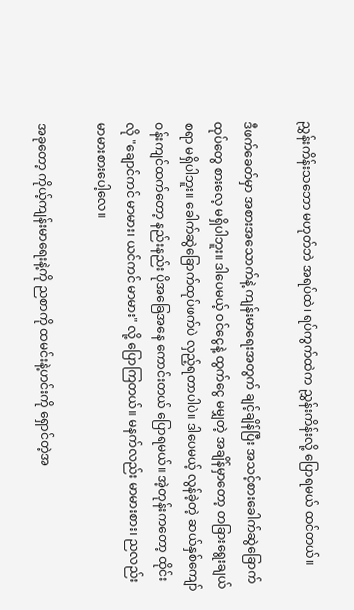ညွှန်းကိန်းသဘော မဟုတ်ဘဲ အရပ်ထဲ၊ ရပ်ကွက်ထဲက ညွှန်းကိန်းလို့ ပြောရမယ် ထင်တယ်။

ဒီဖက်ခေတ်မှာ အစားအသောက်နဲ့ ကျန်းမာရေးအတွက် ချင့်ချိန်ပြီး အသင့်စားခေါက်ဆွဲခြောက်ထုပ်တွေ စားလေ့ မရှိပါဘူး။ ဒါပေမယ့် ဝင်ငွေနဲ့ ထွက်ငွေ မမျှတဲ့ အချိန်မှာတော့ တခြားရွေးချယ်စရာ မရှိပါဘူး။ ခေါက်ဆွဲခြောက်ထုပ်ဖက်ပဲ လှည့်ရတာပါပဲ။ ဒါပေမယ့် လွန်ခဲ့တဲ့ ဆယ်နှစ်ကျော်ဝန်းကျင်ထက်တော့ နည်းနည်း ပိုအခြေအနေ ကောင်းတယ် ပြောရမယ်။ အဲ့တုန်းကတော့ ထိုင်းလို "ချောင်ကင် မာမား၊ ယင်ကင် မာမား" လို့ ပြောကြတယ်။ မနက်လည်း မာမားစား၊ ညလည်း မာမားစားပေါ့လေ။

အခုတော့ ကိုယ့်ကျန်းမာရေးနဲ့ကို ညစာကို ထမင်းနဲ့ဟင်းကို ရှောင်တဲ့အ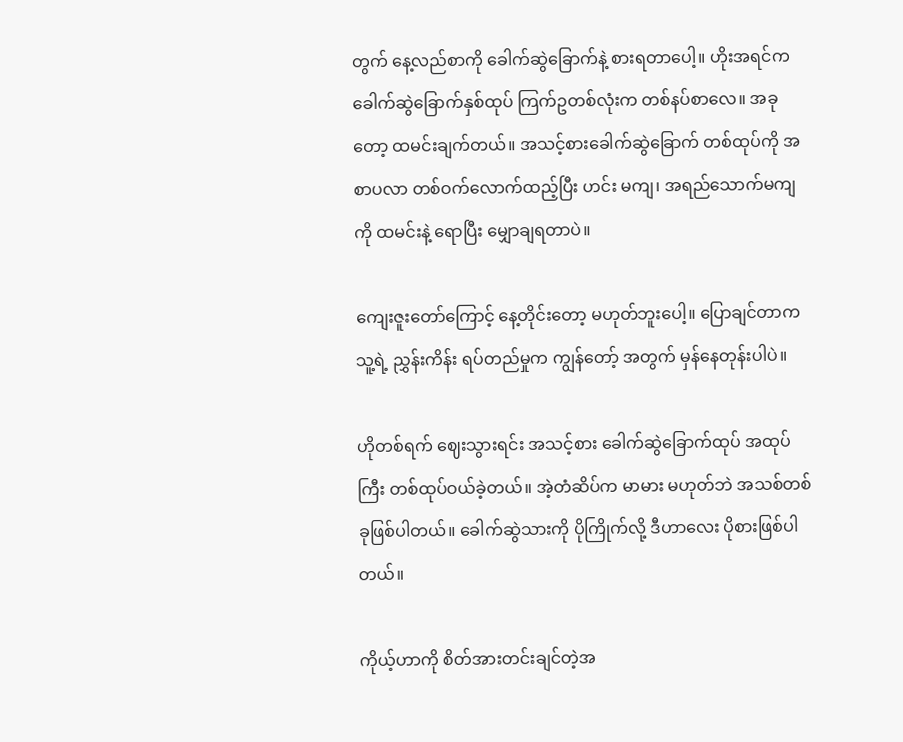တွက် နေ့လည်စာကို ခေါက်ဆွဲခြောက်နဲ့ စားရတာပေါ့။ ဟိုးအရင်က ခေါက်ဆွဲခြောက်နှစ်ထုပ် ကြက်ဥတစ်လုံးက တစ်နပ်စာလေ။ အခုတော့ ထမင်းချက်တယ်။ အသင့်စားခေါက်ဆွဲခြောက် တစ်ထုပ်ကို အစာပလာ တစ်ဝက်လောက်ထည့်ပြီး ဟင်း မကျ၊ အရည်သောက်မကျကို ထမင်းနဲ့ ရောပြီး မျှောချရတာပဲ။

ကျေးဇူးတော်ကြောင့် နေ့တိုင်းတော့ မဟုတ်ဘူးပေါ့။ ပြောချင်တာက သူ့ရဲ့ ညွှန်းကိန်း ရပ်တည်မှုက ကျွန်တော့် အတွက် မှန်နေတုန်းပါပဲ။

ဟိုတစ်ရက် ဈေးသွားရင်း အသင့်စား ခေါက်ဆွဲခြောက်ထုပ် အထုပ်ကြီး တစ်ထုပ်ဝယ်ခဲ့တယ်။ အဲ့တံဆိပ်က မာမား မဟုတ်ဘဲ အသစ်တစ်ခုဖြစ်ပါတယ်။ ခေါက်ဆွဲသားကို ပိုကြိုက်လို့ ဒီဟာလေး ပိုစားဖြစ်ပါတယ်။

ကိုယ့်ဟာကို စိတ်အားတင်းချင်တဲ့အ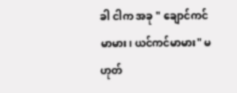ခါ ငါက အခု " ချောင်ကင် မာမား၊ ယင်ကင်မာမား" မဟုတ်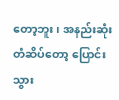တော့ဘူး၊ အနည်းဆုံး တံဆိပ်တော့ ပြောင်းသွား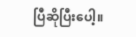ပြီဆိုပြီးပေါ့။